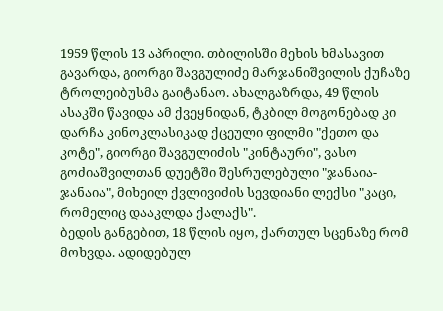1959 წლის 13 აპრილი. თბილისში მეხის ხმასავით გავარდა, გიორგი შავგულიძე მარჯანიშვილის ქუჩაზე ტროლეიბუსმა გაიტანაო. ახალგაზრდა, 49 წლის ასაკში წავიდა ამ ქვეყნიდან, ტკბილ მოგონებად კი დარჩა კინოკლასიკად ქცეული ფილმი "ქეთო და კოტე", გიორგი შავგულიძის "კინტაური", ვასო გოძიაშვილთან დუეტში შესრულებული "ჯანაია-ჯანაია", მიხეილ ქვლივიძის სევდიანი ლექსი "კაცი, რომელიც დააკლდა ქალაქს".
ბედის განგებით, 18 წლის იყო, ქართულ სცენაზე რომ მოხვდა. ადიდებულ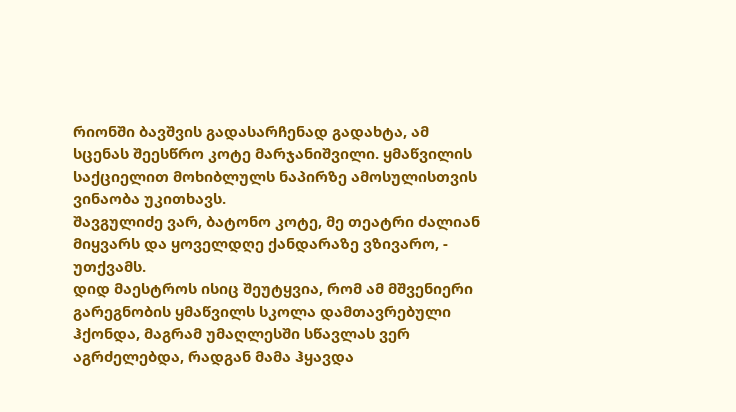რიონში ბავშვის გადასარჩენად გადახტა, ამ სცენას შეესწრო კოტე მარჯანიშვილი. ყმაწვილის საქციელით მოხიბლულს ნაპირზე ამოსულისთვის ვინაობა უკითხავს.
შავგულიძე ვარ, ბატონო კოტე, მე თეატრი ძალიან მიყვარს და ყოველდღე ქანდარაზე ვზივარო, - უთქვამს.
დიდ მაესტროს ისიც შეუტყვია, რომ ამ მშვენიერი გარეგნობის ყმაწვილს სკოლა დამთავრებული ჰქონდა, მაგრამ უმაღლესში სწავლას ვერ აგრძელებდა, რადგან მამა ჰყავდა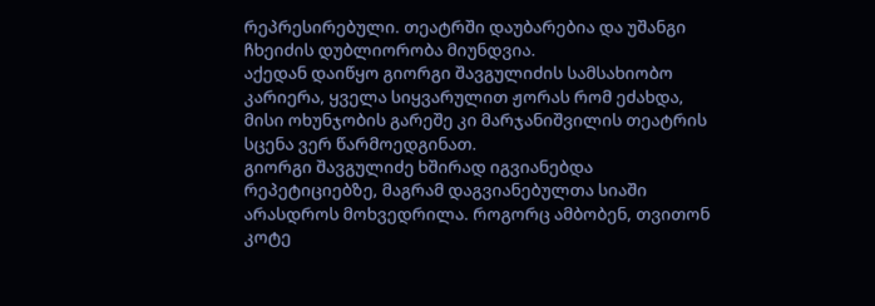რეპრესირებული. თეატრში დაუბარებია და უშანგი ჩხეიძის დუბლიორობა მიუნდვია.
აქედან დაიწყო გიორგი შავგულიძის სამსახიობო კარიერა, ყველა სიყვარულით ჟორას რომ ეძახდა, მისი ოხუნჯობის გარეშე კი მარჯანიშვილის თეატრის სცენა ვერ წარმოედგინათ.
გიორგი შავგულიძე ხშირად იგვიანებდა რეპეტიციებზე, მაგრამ დაგვიანებულთა სიაში არასდროს მოხვედრილა. როგორც ამბობენ, თვითონ კოტე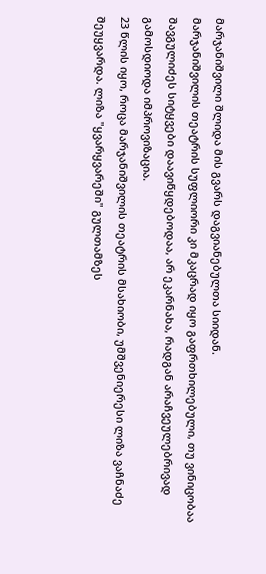მარჯანიშვილი შლიდა მის გვარს დაგვიანებულთა სიიდან.
მარჯანიშვილის თეატრის სუფლიორი კი მკაცრად იყო გაფრთხილებული, თუ ვინიცობაა შავგულიძეს სიტყვები დაავიწყდებოდაა, არ ეკარნახა, რადგან არაჩვეულებრივად გამოსდიოდა იმპროვიზაცია.
23 წლის იყო, როცა მარჯანიშვილის თეატრის მსახიობი, უმშვენიერესი ლიზა ვაჩნაძე შეუყვარდა. ლიზა "ყვარყვარეში" გულთამზეს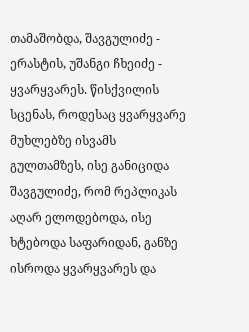თამაშობდა, შავგულიძე - ერასტის, უშანგი ჩხეიძე - ყვარყვარეს. წისქვილის სცენას, როდესაც ყვარყვარე მუხლებზე ისვამს გულთამზეს, ისე განიციდა შავგულიძე, რომ რეპლიკას აღარ ელოდებოდა, ისე ხტებოდა საფარიდან, განზე ისროდა ყვარყვარეს და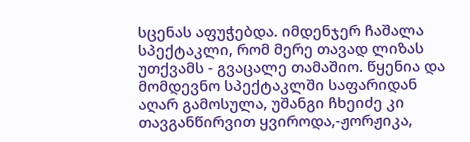სცენას აფუჭებდა. იმდენჯერ ჩაშალა სპექტაკლი, რომ მერე თავად ლიზას უთქვამს - გვაცალე თამაშიო. წყენია და მომდევნო სპექტაკლში საფარიდან აღარ გამოსულა, უშანგი ჩხეიძე კი თავგანწირვით ყვიროდა,-ჟორჟიკა,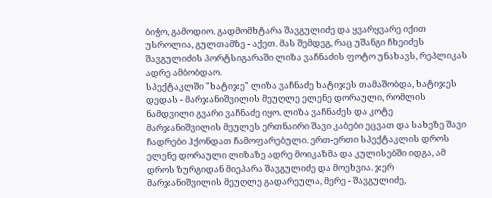ბიჭო, გამოდიო. გადმომხტარა შავგულიძე და ყვარყვარე იქით უსროლია, გულთამზე - აქეთ. მას შემდეგ, რაც უშანგი ჩხეიძეს შავგულიძის პორტსიგარაში ლიზა ვაჩნაძის ფოტო უნახავს, რეპლიკას ადრე ამბობდაო.
სპექტაკლში "ხატიჯე" ლიზა ვაჩნაძე ხატიჯეს თამაშობდა, ხატიჯეს დედას - მარჯანიშვილის მეუღლე ელენე დორაული, რომლის ნამდვილი გვარი ვაჩნაძე იყო. ლიზა ვაჩნაძეს და კოტე მარჯანიშვილის მეულეს ერთნაირი შავი კაბები ეცვათ და სახეზე შავი ჩადრები ჰქონდათ ჩამოფარებული. ერთ-ერთი სპექტაკლის დროს ელენე დორაული ლიზაზე ადრე მოიკაზმა და კულისებში იდგა, ამ დროს ზურგიდან მიეპარა შავგულიძე და მოეხვია. ჯერ მარჯანიშვილის მეუღლე გადარეულა, მერე - შავგულიძე,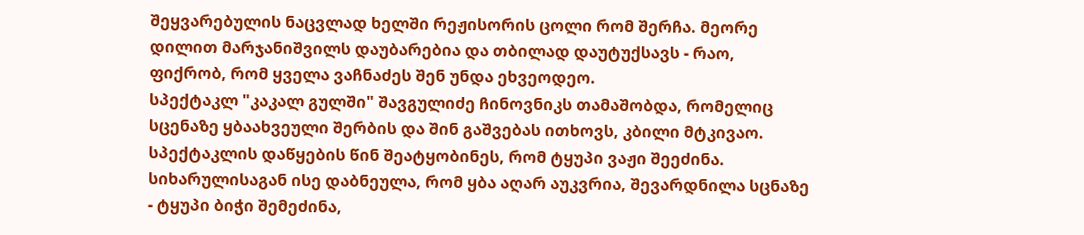შეყვარებულის ნაცვლად ხელში რეჟისორის ცოლი რომ შერჩა. მეორე დილით მარჯანიშვილს დაუბარებია და თბილად დაუტუქსავს - რაო, ფიქრობ, რომ ყველა ვაჩნაძეს შენ უნდა ეხვეოდეო.
სპექტაკლ "კაკალ გულში" შავგულიძე ჩინოვნიკს თამაშობდა, რომელიც სცენაზე ყბაახვეული შერბის და შინ გაშვებას ითხოვს, კბილი მტკივაო. სპექტაკლის დაწყების წინ შეატყობინეს, რომ ტყუპი ვაჟი შეეძინა. სიხარულისაგან ისე დაბნეულა, რომ ყბა აღარ აუკვრია, შევარდნილა სცნაზე - ტყუპი ბიჭი შემეძინა,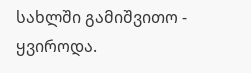სახლში გამიშვითო - ყვიროდა.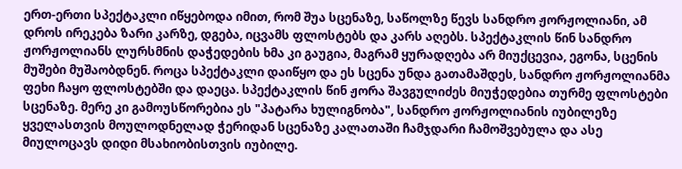ერთ-ერთი სპექტაკლი იწყებოდა იმით, რომ შუა სცენაზე, საწოლზე წევს სანდრო ჟორჟოლიანი, ამ დროს ირეკება ზარი კარზე, დგება, იცვამს ფლოსტებს და კარს აღებს. სპექტაკლის წინ სანდრო ჟორჟოლიანს ლურსმნის დაჭედების ხმა კი გაუგია, მაგრამ ყურადღება არ მიუქცევია, ეგონა, სცენის მუშები მუშაობდნენ. როცა სპექტაკლი დაიწყო და ეს სცენა უნდა გათამაშდეს, სანდრო ჟორჟოლიანმა ფეხი ჩაყო ფლოსტებში და დაეცა. სპექტაკლის წინ ჟორა შავგულიძეს მიუჭედებია თურმე ფლოსტები სცენაზე. მერე კი გამოუსწორებია ეს "პატარა ხულიგნობა", სანდრო ჟორჟოლიანის იუბილეზე ყველასთვის მოულოდნელად ჭერიდან სცენაზე კალათაში ჩამჯდარი ჩამოშვებულა და ასე მიულოცავს დიდი მსახიობისთვის იუბილე.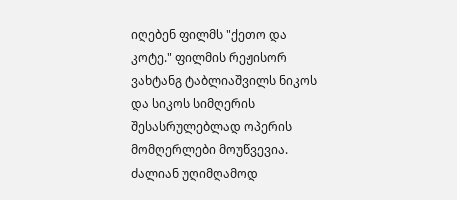იღებენ ფილმს "ქეთო და კოტე." ფილმის რეჟისორ ვახტანგ ტაბლიაშვილს ნიკოს და სიკოს სიმღერის შესასრულებლად ოპერის მომღერლები მოუწვევია. ძალიან უღიმღამოდ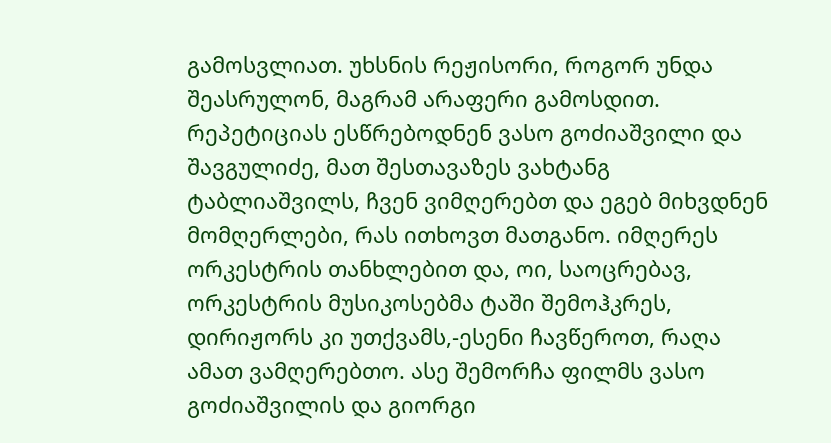გამოსვლიათ. უხსნის რეჟისორი, როგორ უნდა შეასრულონ, მაგრამ არაფერი გამოსდით. რეპეტიციას ესწრებოდნენ ვასო გოძიაშვილი და შავგულიძე, მათ შესთავაზეს ვახტანგ ტაბლიაშვილს, ჩვენ ვიმღერებთ და ეგებ მიხვდნენ მომღერლები, რას ითხოვთ მათგანო. იმღერეს ორკესტრის თანხლებით და, ოი, საოცრებავ, ორკესტრის მუსიკოსებმა ტაში შემოჰკრეს, დირიჟორს კი უთქვამს,-ესენი ჩავწეროთ, რაღა ამათ ვამღერებთო. ასე შემორჩა ფილმს ვასო გოძიაშვილის და გიორგი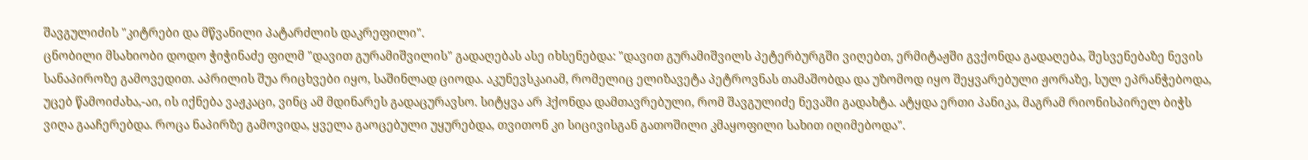შავგულიძის "კიტრები და მწვანილი პატარძლის დაკრეფილი".
ცნობილი მსახიობი დოდო ჭიჭინაძე ფილმ "დავით გურამიშვილის" გადაღებას ასე იხსენებდა: "დავით გურამიშვილს პეტერბურგში ვიღებთ, ერმიტაჟში გვქონდა გადაღება, შესვენებაზე ნევის სანაპიროზე გამოვედით. აპრილის შუა რიცხვები იყო, საშინლად ციოდა. აკუნევსკაიამ, რომელიც ელიზავეტა პეტროვნას თამაშობდა და უზომოდ იყო შეყვარებული ჟორაზე, სულ ეპრანჭებოდა, უცებ წამოიძახა,-აი, ის იქნება ვაჟკაცი, ვინც ამ მდინარეს გადაცურავსო. სიტყვა არ ჰქონდა დამთავრებული, რომ შავგულიძე ნევაში გადახტა. ატყდა ერთი პანიკა, მაგრამ რიონისპირელ ბიჭს ვიღა გააჩერებდა. როცა ნაპირზე გამოვიდა, ყველა გაოცებული უყურებდა, თვითონ კი სიცივისგან გათოშილი კმაყოფილი სახით იღიმებოდა".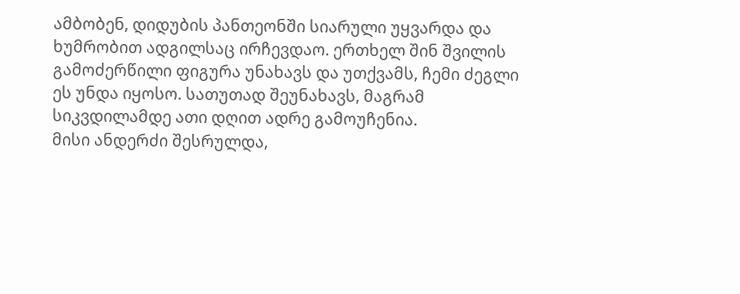ამბობენ, დიდუბის პანთეონში სიარული უყვარდა და ხუმრობით ადგილსაც ირჩევდაო. ერთხელ შინ შვილის გამოძერწილი ფიგურა უნახავს და უთქვამს, ჩემი ძეგლი ეს უნდა იყოსო. სათუთად შეუნახავს, მაგრამ სიკვდილამდე ათი დღით ადრე გამოუჩენია.
მისი ანდერძი შესრულდა,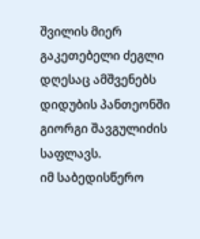შვილის მიერ გაკეთებელი ძეგლი დღესაც ამშვენებს დიდუბის პანთეონში გიორგი შავგულიძის საფლავს.
იმ საბედისწერო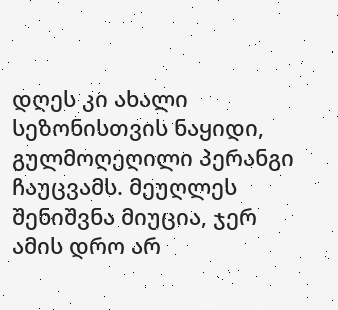დღეს კი ახალი სეზონისთვის ნაყიდი, გულმოღეღილი პერანგი ჩაუცვამს. მეუღლეს შენიშვნა მიუცია, ჯერ ამის დრო არ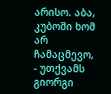არისო. აბა, კუბოში ხომ არ ჩამაცმევო, - უთქვამს გიორგი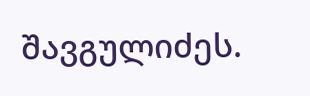შავგულიძეს.